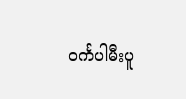ဝင်္ကပါမီးပူ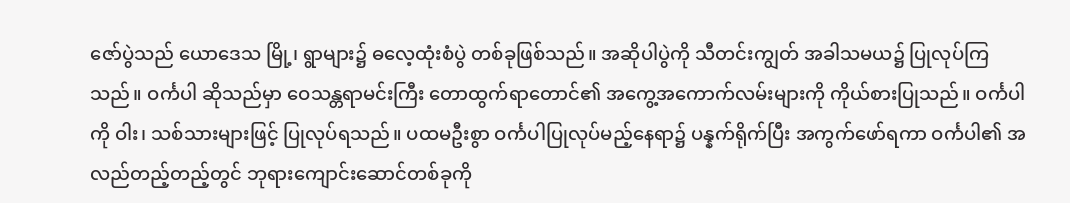ဇော်ပွဲသည် ယောဒေသ မြို့၊ ရွာများ၌ ဓလေ့ထုံးစံပွဲ တစ်ခုဖြစ်သည်။ အဆိုပါပွဲကို သီတင်းကျွတ် အခါသမယ၌ ပြုလုပ်ကြသည်။ ဝင်္ကပါ ဆိုသည်မှာ ဝေသန္တရာမင်းကြီး တောထွက်ရာတောင်၏ အကွေ့အကောက်လမ်းများကို ကိုယ်စားပြုသည်။ ဝင်္ကပါကို ဝါး၊ သစ်သားများဖြင့် ပြုလုပ်ရသည်။ ပထမဦးစွာ ဝင်္ကပါပြုလုပ်မည့်နေရာ၌ ပန္နက်ရိုက်ပြီး အကွက်ဖော်ရကာ ဝင်္ကပါ၏ အလည်တည့်တည့်တွင် ဘုရားကျောင်းဆောင်တစ်ခုကို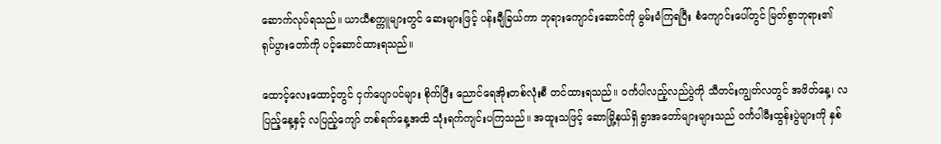ဆောက်လုပ်ရသည်။ ယာယီစက္ကူများတွင် ဆေးများဖြင့် ပန်းချီခြယ်ကာ ဘုရားကျောင်းဆောင်ကို မွမ်းမံကြရပြီး စံကျောင်းပေါ်တွင် မြတ်စွာဘုရား၏ ရုပ်ပွားတော်ကို ပင့်ဆောင်ထားရသည်။

ထောင့်လေးထောင့်တွင် ငှက်ပျောပင်များ စိုက်ပြီး ညောင်ရေအိုးတစ်လုံးစီ တင်ထားရသည်။ ဝင်္ကပါလည့်လည်ပွဲကို သီတင်းကျွတ်လတွင် အဖိတ်နေ့၊ လပြည့်နေ့နှင့် လပြည့်ကျော် တစ်ရက်နေ့အထိ သုံးရက်ကျင်းပကြသည်။ အထူးသဖြင့် ဆောမြို့နယ်ရှိ ရွာအတော်များများသည် ဝင်္ကပါမီးထွန်းပွဲများကို နှစ်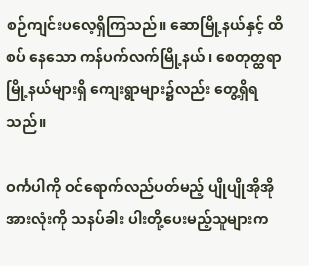စဉ်ကျင်းပလေ့ရှိကြသည်။ ဆောမြို့နယ်နှင့် ထိစပ် နေသော ကန်ပက်လက်မြို့နယ်၊ စေတုတ္ထရာမြို့နယ်များရှိ ကျေးရွာများ၌လည်း တွေ့ရှိရသည်။

ဝင်္ကပါကို ဝင်ရောက်လည်ပတ်မည့် ပျိုပျိုအိုအိုအားလုံးကို သနပ်ခါး ပါးတို့ပေးမည့်သူများက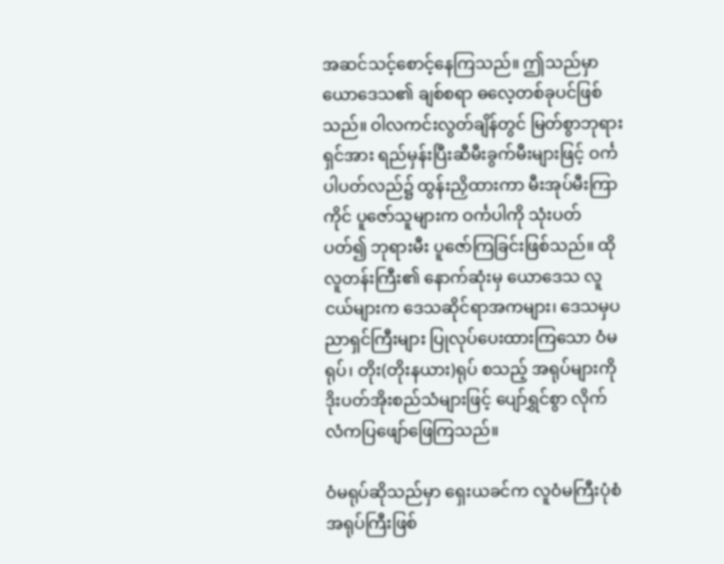အဆင်သင့်စောင့်နေကြသည်။ ဤသည်မှာ ယောဒေသ၏ ချစ်စရာ ဓလေ့တစ်ခုပင်ဖြစ်သည်။ ဝါလကင်းလွတ်ချိန်တွင် မြတ်စွာဘုရားရှင်အား ရည်မှန်းပြီးဆီမီးခွက်မီးများဖြင့် ဝင်္ကပါပတ်လည်၌ ထွန်းညှိထားကာ မီးအုပ်မီးကြာကိုင် ပူဇော်သူများက ဝင်္ကပါကို သုံးပတ် ပတ်၍ ဘုရားမီး ပူဇော်ကြခြင်းဖြစ်သည်။ ထိုလူတန်းကြီး၏ နောက်ဆုံးမှ ယောဒေသ လူငယ်များက ဒေသဆိုင်ရာအကများ၊ ဒေသမှပညာရှင်ကြီးများ ပြုလုပ်ပေးထားကြသော ဝံမရုပ်၊ တိုး(တိုးနယား)ရုပ် စသည့် အရုပ်များကို ဒိုးပတ်အိုးစည်သံများဖြင့် ပျော်ရွှင်စွာ လိုက်လံကပြဖျော်ဖြေကြသည်။

ဝံမရုပ်ဆိုသည်မှာ ရှေးယခင်က လူဝံမကြီးပုံစံ အရုပ်ကြီးဖြစ်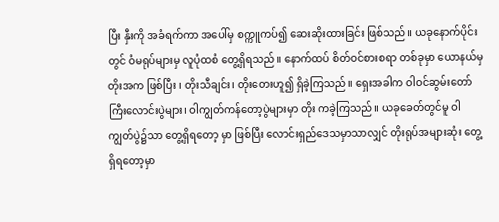ပြီး နှီးကို အခံရက်ကာ အပေါ်မှ စက္ကူကပ်၍ ဆေးဆိုးထားခြင်း ဖြစ်သည်။ ယခုနောက်ပိုင်းတွင် ဝံမရုပ်များမှ လူပုံထစံ တွေ့ရှိရသည်။ နောက်ထပ် စိတ်ဝင်စားစရာ တစ်ခုမှာ ယောနယ်မှ တိုးအက ဖြစ်ပြီး ၊ တိုးသီချင်း၊ တိုးတေးဟူ၍ ရှိခဲ့ကြသည်။ ရှေးအခါက ဝါဝင်ဆွမ်းတော်ကြီးလောင်းပွဲများ၊ ဝါကျွတ်ကန်တော့ပွဲများမှာ တိုး ကခဲ့ကြသည်။ ယခုခေတ်တွင်မူ ဝါကျွတ်ပွဲ၌သာ တွေ့ရှိရတော့ မှာ ဖြစ်ပြီး လောင်းရှည်ဒေသမှာသာလျှင် တိုးရုပ်အများဆုံး တွေ့ရှိရတော့မှာ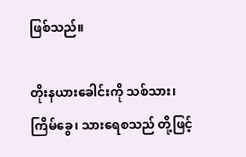ဖြစ်သည်။

တိုးနယားခေါင်းကို သစ်သား၊ ကြိမ်ခွေ၊ သားရေစသည် တို့ဖြင့်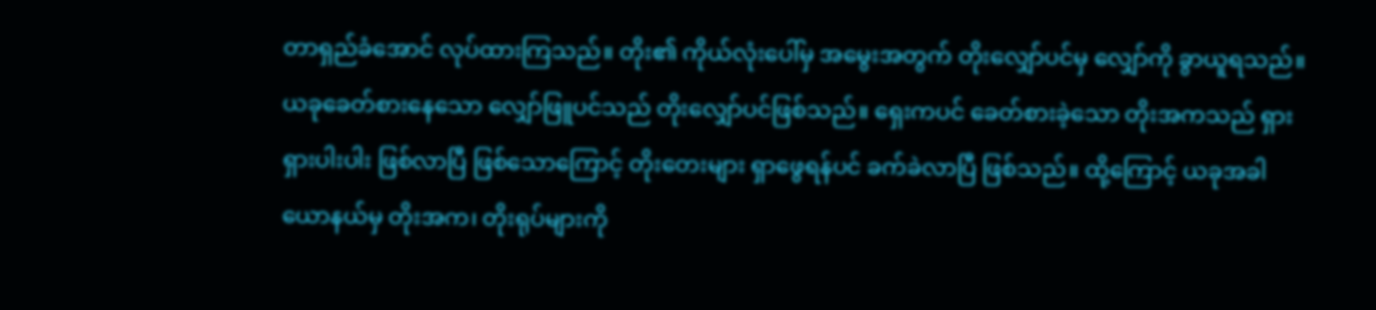တာရှည်ခံအောင် လုပ်ထားကြသည်။ တိုး၏ ကိုယ်လုံးပေါ်မှ အမွေးအတွက် တိုးလျှော်ပင်မှ လျှော်ကို ခွာယူရသည်။ ယခုခေတ်စားနေသော လျှော်ဖြူပင်သည် တိုးလျှော်ပင်ဖြစ်သည်။ ရှေးကပင် ခေတ်စားခဲ့သော တိုးအကသည် ရှားရှားပါးပါး ဖြစ်လာပြီ ဖြစ်သောကြောင့် တိုးတေးများ ရှာဖွေရန်ပင် ခက်ခဲလာပြီ ဖြစ်သည်။ ထို့ကြောင့် ယခုအခါ ယောနယ်မှ တိုးအက၊ တိုးရုပ်များကို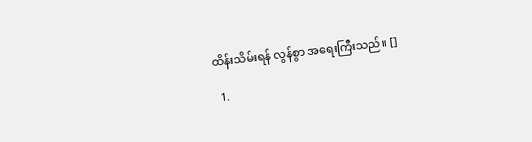ထိန်းသိမ်းရန် လွန်စွာ အရေးကြီးသည်။ []

  1.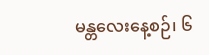မန္တလေးနေ့စဉ်၊ ၆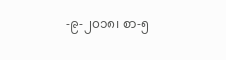-၉-၂၀၁၈၊ စာ-၅